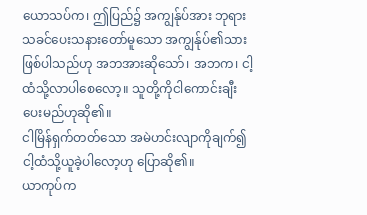ယောသပ်က၊ ဤပြည်၌ အကျွန်ုပ်အား ဘုရားသခင်ပေးသနားတော်မူသော အကျွန်ုပ်၏သားဖြစ်ပါသည်ဟု အဘအားဆိုသော်၊ အဘက၊ ငါ့ထံသို့လာပါစေလော့။ သူတို့ကိုငါကောင်းချီးပေးမည်ဟုဆို၏။
ငါမြိန်ရှက်တတ်သော အမဲဟင်းလျာကိုချက်၍ ငါ့ထံသို့ယူခဲ့ပါလော့ဟု ပြောဆို၏။
ယာကုပ်က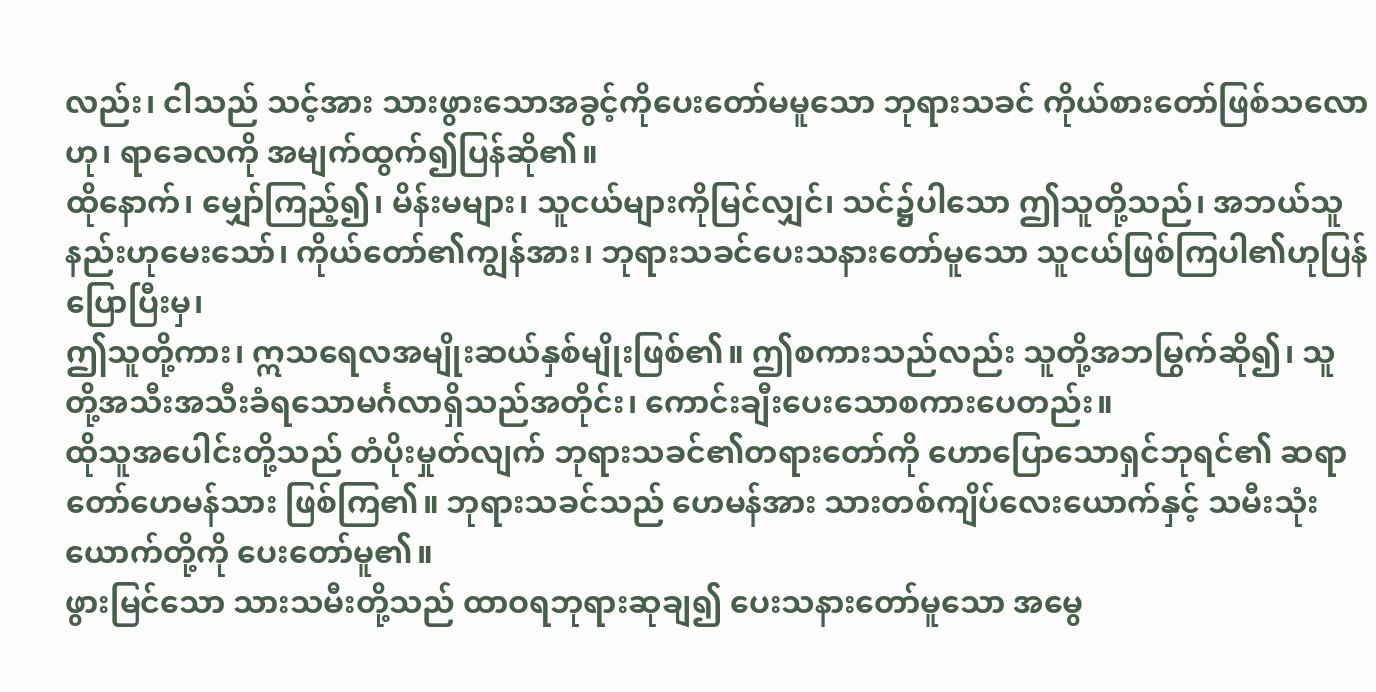လည်း၊ ငါသည် သင့်အား သားဖွားသောအခွင့်ကိုပေးတော်မမူသော ဘုရားသခင် ကိုယ်စားတော်ဖြစ်သလောဟု၊ ရာခေလကို အမျက်ထွက်၍ပြန်ဆို၏။
ထိုနောက်၊ မျှော်ကြည့်၍၊ မိန်းမများ၊ သူငယ်များကိုမြင်လျှင်၊ သင်၌ပါသော ဤသူတို့သည်၊ အဘယ်သူနည်းဟုမေးသော်၊ ကိုယ်တော်၏ကျွန်အား၊ ဘုရားသခင်ပေးသနားတော်မူသော သူငယ်ဖြစ်ကြပါ၏ဟုပြန်ပြောပြီးမှ၊
ဤသူတို့ကား၊ ဣသရေလအမျိုးဆယ်နှစ်မျိုးဖြစ်၏။ ဤစကားသည်လည်း သူတို့အဘမြွက်ဆို၍၊ သူတို့အသီးအသီးခံရသောမင်္ဂလာရှိသည်အတိုင်း၊ ကောင်းချီးပေးသောစကားပေတည်း။
ထိုသူအပေါင်းတို့သည် တံပိုးမှုတ်လျက် ဘုရားသခင်၏တရားတော်ကို ဟောပြောသောရှင်ဘုရင်၏ ဆရာတော်ဟေမန်သား ဖြစ်ကြ၏။ ဘုရားသခင်သည် ဟေမန်အား သားတစ်ကျိပ်လေးယောက်နှင့် သမီးသုံးယောက်တို့ကို ပေးတော်မူ၏။
ဖွားမြင်သော သားသမီးတို့သည် ထာဝရဘုရားဆုချ၍ ပေးသနားတော်မူသော အမွေ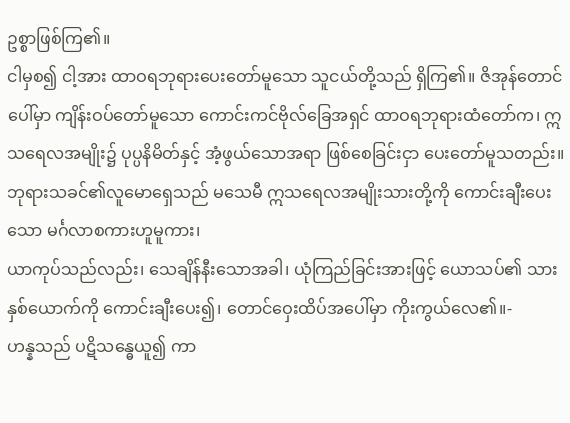ဥစ္စာဖြစ်ကြ၏။
ငါမှစ၍ ငါ့အား ထာဝရဘုရားပေးတော်မူသော သူငယ်တို့သည် ရှိကြ၏။ ဇိအုန်တောင်ပေါ်မှာ ကျိန်းဝပ်တော်မူသော ကောင်းကင်ဗိုလ်ခြေအရှင် ထာဝရဘုရားထံတော်က၊ ဣသရေလအမျိုး၌ ပုပ္ပနိမိတ်နှင့် အံ့ဖွယ်သောအရာ ဖြစ်စေခြင်းငှာ ပေးတော်မူသတည်း။
ဘုရားသခင်၏လူမောရှေသည် မသေမီ ဣသရေလအမျိုးသားတို့ကို ကောင်းချီးပေးသော မင်္ဂလာစကားဟူမူကား၊
ယာကုပ်သည်လည်း၊ သေချိန်နီးသောအခါ၊ ယုံကြည်ခြင်းအားဖြင့် ယောသပ်၏ သားနှစ်ယောက်ကို ကောင်းချီးပေး၍၊ တောင်ဝှေးထိပ်အပေါ်မှာ ကိုးကွယ်လေ၏။-
ဟန္နသည် ပဋိသန္ဓေယူ၍ ကာ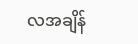လအချိန်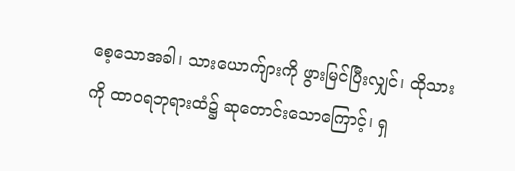စေ့သောအခါ၊ သားယောက်ျားကို ဖွားမြင်ပြီးလျှင်၊ ထိုသားကို ထာဝရဘုရားထံ၌ ဆုတောင်းသောကြောင့်၊ ရှ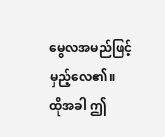မွေလအမည်ဖြင့် မှည့်လေ၏။
ထိုအခါ ဤ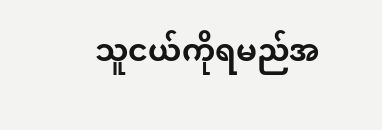သူငယ်ကိုရမည်အ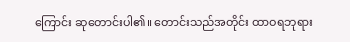ကြောင်း ဆုတောင်းပါ၏။ တောင်းသည်အတိုင်း ထာဝရဘုရား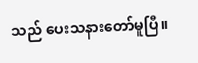သည် ပေးသနားတော်မူပြီ။